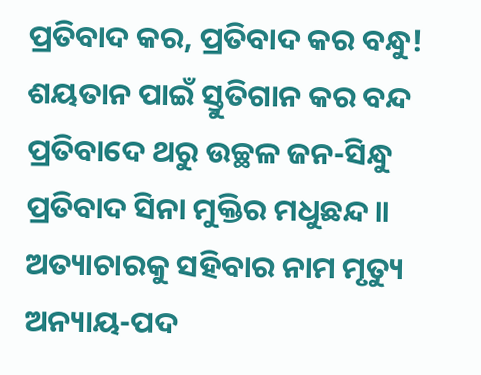ପ୍ରତିବାଦ କର, ପ୍ରତିବାଦ କର ବନ୍ଧୁ!
ଶୟତାନ ପାଇଁ ସ୍ତୁତିଗାନ କର ବନ୍ଦ
ପ୍ରତିବାଦେ ଥରୁ ଉଚ୍ଛଳ ଜନ-ସିନ୍ଧୁ
ପ୍ରତିବାଦ ସିନା ମୁକ୍ତିର ମଧୁଛନ୍ଦ॥
ଅତ୍ୟାଚାରକୁ ସହିବାର ନାମ ମୃତ୍ୟୁ
ଅନ୍ୟାୟ-ପଦ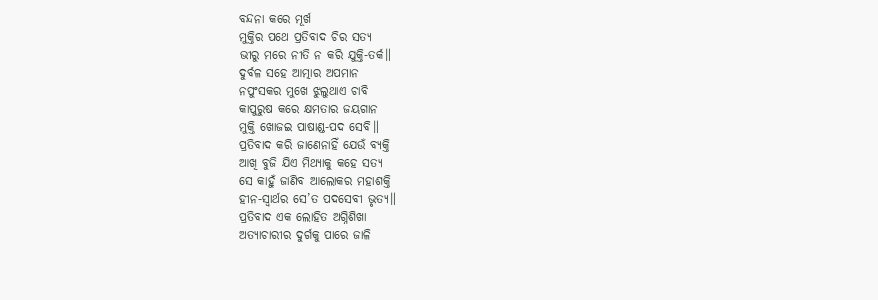ବନ୍ଦନା କରେ ମୂର୍ଖ
ମୁକ୍ତିର ପଥେ ପ୍ରତିବାଦ ଚିର ସତ୍ୟ
ଭୀରୁ ମରେ ନୀତି ନ କରି ଯୁକ୍ତି-ତର୍କ॥
ଦୁର୍ବଳ ସହେ ଆତ୍ମାର ଅପମାନ
ନପୁଂସକର ମୁଖେ ଝୁଲୁଥାଏ ଚାବି
କାପୁରୁଷ କରେ କ୍ଷମତାର ଜୟଗାନ
ମୁକ୍ତି ଖୋଜଇ ପାଷାଣ୍ଡ-ପଦ ସେବି॥
ପ୍ରତିବାଦ କରି ଜାଣେନାହିଁ ଯେଉଁ ବ୍ୟକ୍ତି
ଆଖି ବୁଜି ଯିଏ ମିଥ୍ୟାକୁ କହେ ସତ୍ୟ
ସେ କାହୁଁ ଜାଣିବ ଆଲୋକର ମହାଶକ୍ତି
ହୀନ-ସ୍ୱାର୍ଥର ସେ’ତ ପଦସେବୀ ଭୃତ୍ୟ॥
ପ୍ରତିବାଦ ଏକ ଲୋହିତ ଅଗ୍ନିଶିଖା
ଅତ୍ୟାଚାରୀର ଦୁର୍ଗକୁ ପାରେ ଜାଳି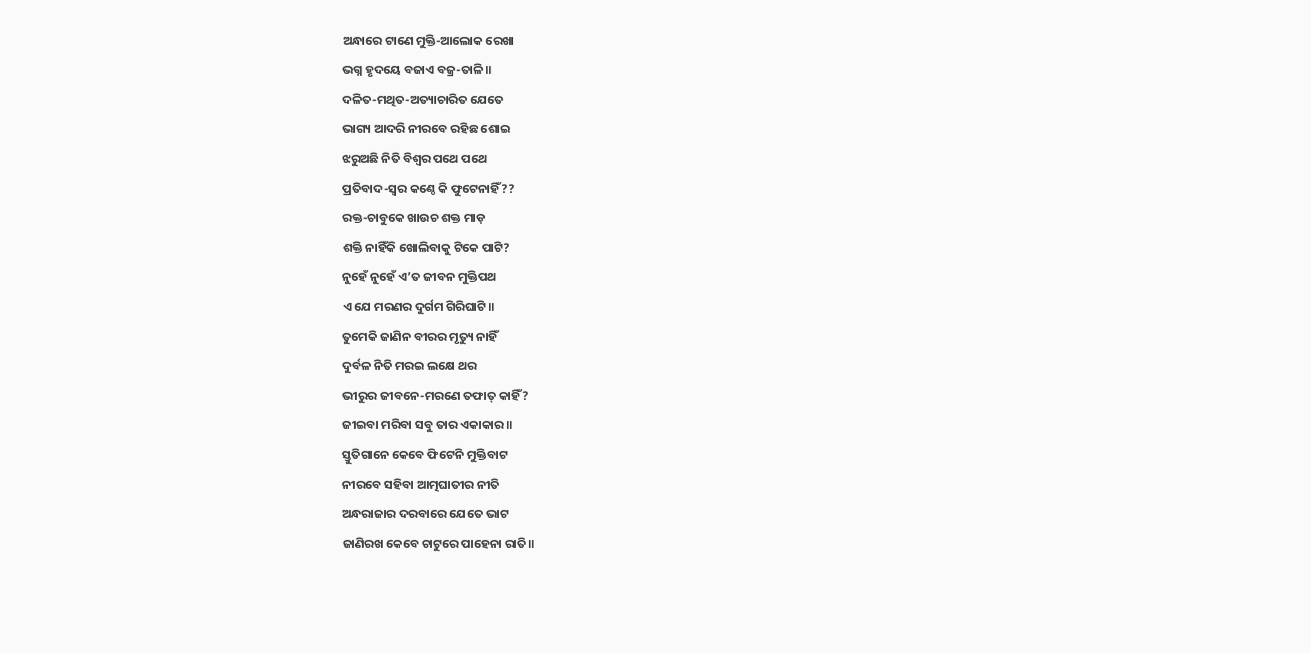ଅନ୍ଧାରେ ଟାଣେ ମୁକ୍ତି-ଆଲୋକ ରେଖା
ଭଗ୍ନ ହୃଦୟେ ବଜାଏ ବଜ୍ର-ତାଳି॥
ଦଳିତ-ମଥିତ-ଅତ୍ୟାଚାରିତ ଯେତେ
ଭାଗ୍ୟ ଆଦରି ନୀରବେ ରହିଛ ଶୋଇ
ଝରୁଅଛି ନିତି ବିଶ୍ୱର ପଥେ ପଥେ
ପ୍ରତିବାଦ-ସ୍ୱର କଣ୍ଠେ କି ଫୁଟେନାହିଁ??
ରକ୍ତ-ଚାବୁକେ ଖାଉଚ ଶକ୍ତ ମାଡ଼
ଶକ୍ତି ନାହିଁକି ଖୋଲିବାକୁ ଟିକେ ପାଟି?
ନୁହେଁ ନୁହେଁ ଏ’ତ ଜୀବନ ମୁକ୍ତିପଥ
ଏ ଯେ ମରଣର ଦୁର୍ଗମ ଗିରିଘାଟି॥
ତୁମେକି ଜାଣିନ ବୀରର ମୃତ୍ୟୁ ନାହିଁ
ଦୁର୍ବଳ ନିତି ମରଇ ଲକ୍ଷେ ଥର
ଭୀରୁର ଜୀବନେ-ମରଣେ ତଫାତ୍ କାହିଁ?
ଜୀଇବା ମରିବା ସବୁ ତାର ଏକାକାର॥
ସ୍ତୁତିଗାନେ କେବେ ଫିଟେନି ମୁକ୍ତିବାଟ
ନୀରବେ ସହିବା ଆତ୍ମଘାତୀର ନୀତି
ଅନ୍ଧରାଜାର ଦରବାରେ ଯେତେ ଭାଟ
ଜାଣିରଖ କେବେ ଚାଟୁରେ ପାହେନା ରାତି॥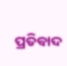ପ୍ରତିବାଦ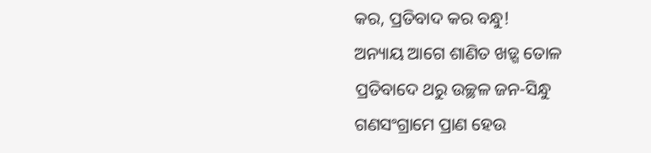କର, ପ୍ରତିବାଦ କର ବନ୍ଧୁ!
ଅନ୍ୟାୟ ଆଗେ ଶାଣିତ ଖଡ଼୍ଗ ତୋଳ
ପ୍ରତିବାଦେ ଥରୁ ଉଚ୍ଛଳ ଜନ-ସିନ୍ଧୁ
ଗଣସଂଗ୍ରାମେ ପ୍ରାଣ ହେଉ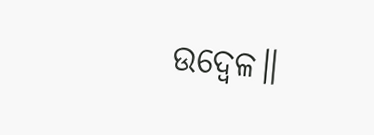ଉଦ୍ବେଳ॥